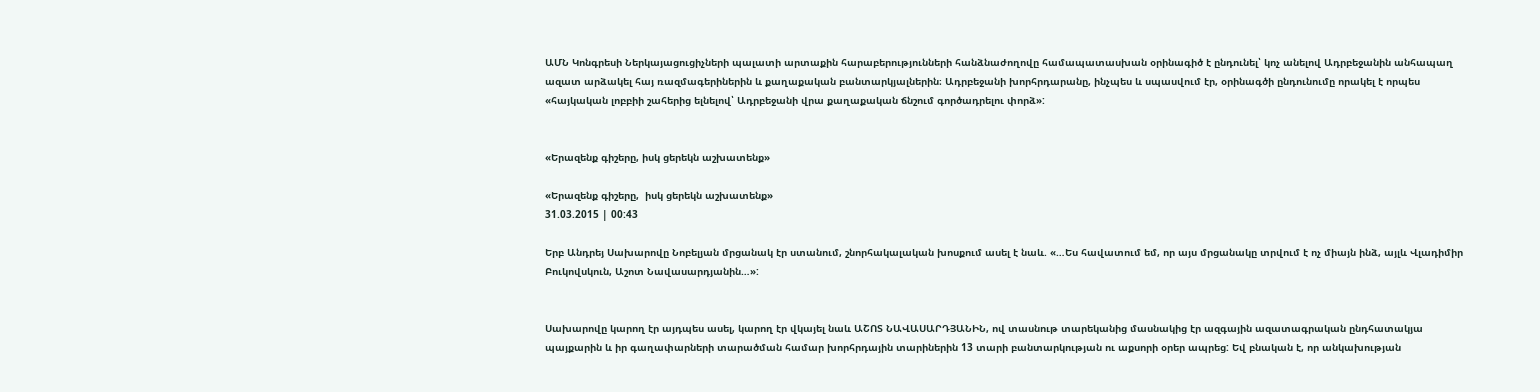ԱՄՆ Կոնգրեսի Ներկայացուցիչների պալատի արտաքին հարաբերությունների հանձնաժողովը համապատասխան օրինագիծ է ընդունել՝ կոչ անելով Ադրբեջանին անհապաղ ազատ արձակել հայ ռազմագերիներին և քաղաքական բանտարկյալներին։ Ադրբեջանի խորհրդարանը, ինչպես և սպասվում էր, օրինագծի ընդունումը որակել է որպես «հայկական լոբբիի շահերից ելնելով՝ Ադրբեջանի վրա քաղաքական ճնշում գործադրելու փորձ»:


«Երազենք գիշերը, իսկ ցերեկն աշխատենք»

«Երազենք գիշերը,  իսկ ցերեկն աշխատենք»
31.03.2015 | 00:43

Երբ Անդրեյ Սախարովը Նոբելյան մրցանակ էր ստանում, շնորհակալական խոսքում ասել է նաև. «…Ես հավատում եմ, որ այս մրցանակը տրվում է ոչ միայն ինձ, այլև Վլադիմիր Բուկովսկուն, Աշոտ Նավասարդյանին…»:


Սախարովը կարող էր այդպես ասել, կարող էր վկայել նաև ԱՇՈՏ ՆԱՎԱՍԱՐԴՅԱՆԻՆ, ով տասնութ տարեկանից մասնակից էր ազգային ազատագրական ընդհատակյա պայքարին և իր գաղափարների տարածման համար խորհրդային տարիներին 13 տարի բանտարկության ու աքսորի օրեր ապրեց: Եվ բնական է, որ անկախության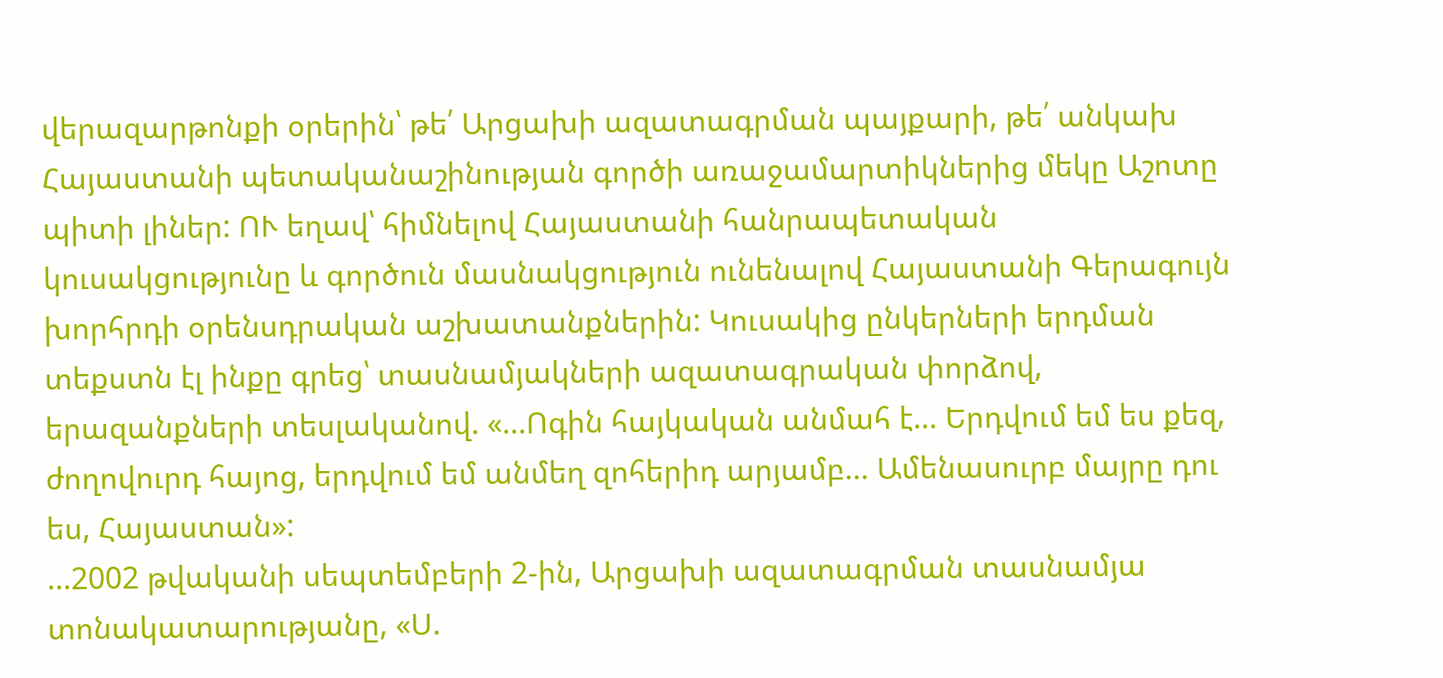վերազարթոնքի օրերին՝ թե՛ Արցախի ազատագրման պայքարի, թե՛ անկախ Հայաստանի պետականաշինության գործի առաջամարտիկներից մեկը Աշոտը պիտի լիներ: ՈՒ եղավ՝ հիմնելով Հայաստանի հանրապետական կուսակցությունը և գործուն մասնակցություն ունենալով Հայաստանի Գերագույն խորհրդի օրենսդրական աշխատանքներին: Կուսակից ընկերների երդման տեքստն էլ ինքը գրեց՝ տասնամյակների ազատագրական փորձով, երազանքների տեսլականով. «...Ոգին հայկական անմահ է... Երդվում եմ ես քեզ, ժողովուրդ հայոց, երդվում եմ անմեղ զոհերիդ արյամբ... Ամենասուրբ մայրը դու ես, Հայաստան»:
...2002 թվականի սեպտեմբերի 2-ին, Արցախի ազատագրման տասնամյա տոնակատարությանը, «Ս.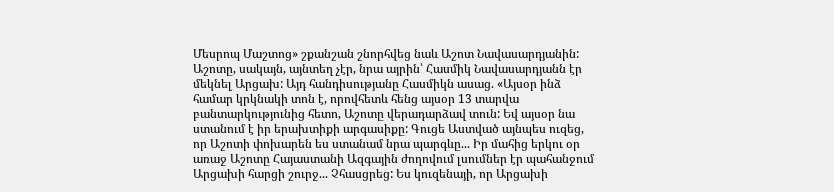Մեսրոպ Մաշտոց» շքանշան շնորհվեց նաև Աշոտ Նավասարդյանին: Աշոտը, սակայն, այնտեղ չէր, նրա այրին՝ Հասմիկ Նավասարդյանն էր մեկնել Արցախ: Այդ հանդիսությանը Հասմիկն ասաց. «Այսօր ինձ համար կրկնակի տոն է, որովհետև հենց այսօր 13 տարվա բանտարկությունից հետո, Աշոտը վերադարձավ տուն: Եվ այսօր նա ստանում է իր երախտիքի արգասիքը: Գուցե Աստված այնպես ուզեց, որ Աշոտի փոխարեն ես ստանամ նրա պարգևը... Իր մահից երկու օր առաջ Աշոտը Հայաստանի Ազգային ժողովում լսումներ էր պահանջում Արցախի հարցի շուրջ... Չհասցրեց: Ես կուզենայի, որ Արցախի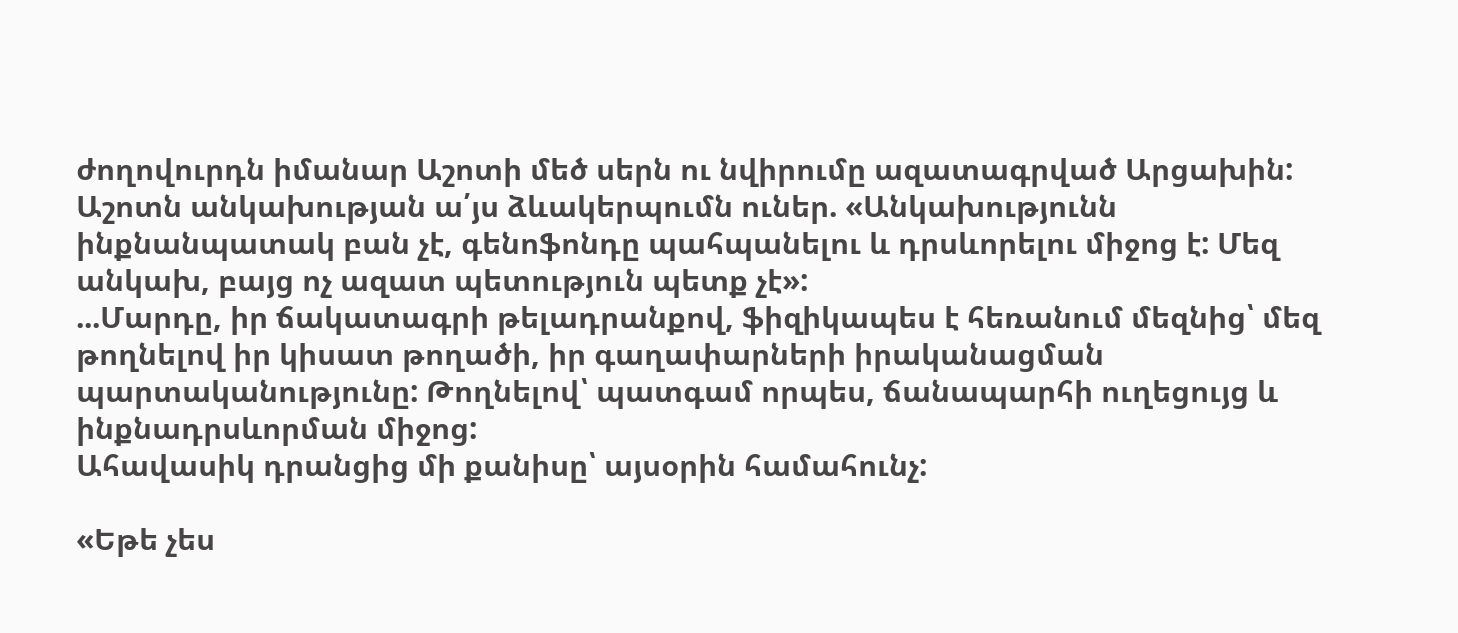ժողովուրդն իմանար Աշոտի մեծ սերն ու նվիրումը ազատագրված Արցախին: Աշոտն անկախության ա՛յս ձևակերպումն ուներ. «Անկախությունն ինքնանպատակ բան չէ, գենոֆոնդը պահպանելու և դրսևորելու միջոց է: Մեզ անկախ, բայց ոչ ազատ պետություն պետք չէ»:
...Մարդը, իր ճակատագրի թելադրանքով, ֆիզիկապես է հեռանում մեզնից՝ մեզ թողնելով իր կիսատ թողածի, իր գաղափարների իրականացման պարտականությունը: Թողնելով՝ պատգամ որպես, ճանապարհի ուղեցույց և ինքնադրսևորման միջոց:
Ահավասիկ դրանցից մի քանիսը՝ այսօրին համահունչ:

«Եթե չես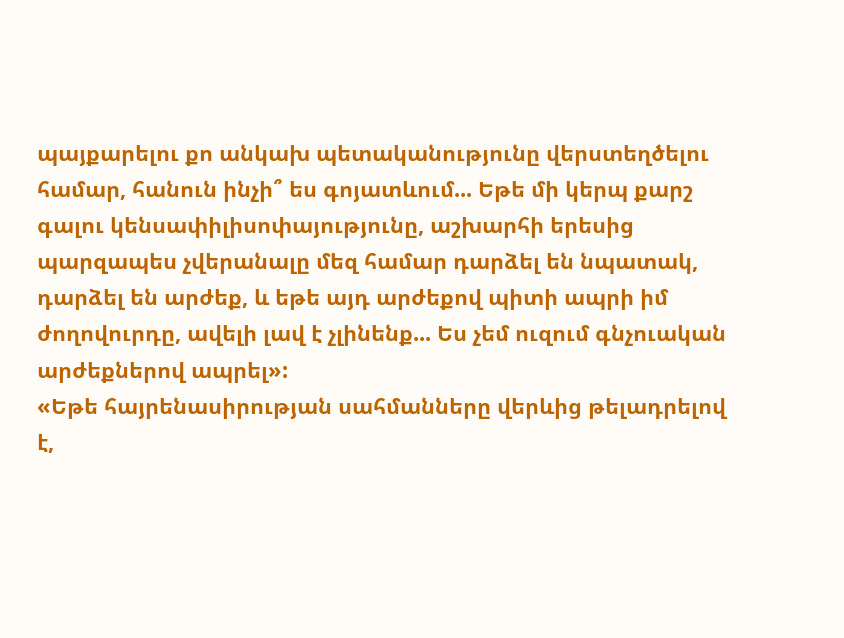պայքարելու քո անկախ պետականությունը վերստեղծելու համար, հանուն ինչի՞ ես գոյատևում... Եթե մի կերպ քարշ գալու կենսափիլիսոփայությունը, աշխարհի երեսից պարզապես չվերանալը մեզ համար դարձել են նպատակ, դարձել են արժեք, և եթե այդ արժեքով պիտի ապրի իմ ժողովուրդը, ավելի լավ է չլինենք... Ես չեմ ուզում գնչուական արժեքներով ապրել»:
«Եթե հայրենասիրության սահմանները վերևից թելադրելով է,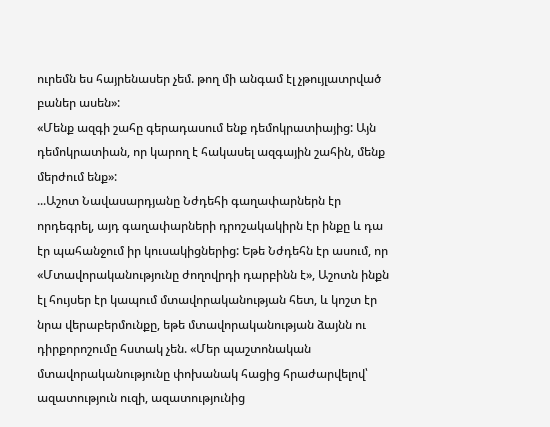ուրեմն ես հայրենասեր չեմ. թող մի անգամ էլ չթույլատրված բաներ ասեն»:
«Մենք ազգի շահը գերադասում ենք դեմոկրատիայից: Այն դեմոկրատիան, որ կարող է հակասել ազգային շահին, մենք մերժում ենք»:
...Աշոտ Նավասարդյանը Նժդեհի գաղափարներն էր որդեգրել, այդ գաղափարների դրոշակակիրն էր ինքը և դա էր պահանջում իր կուսակիցներից: Եթե Նժդեհն էր ասում, որ «Մտավորականությունը ժողովրդի դարբինն է», Աշոտն ինքն էլ հույսեր էր կապում մտավորականության հետ, և կոշտ էր նրա վերաբերմունքը, եթե մտավորականության ձայնն ու դիրքորոշումը հստակ չեն. «Մեր պաշտոնական մտավորականությունը փոխանակ հացից հրաժարվելով՝ ազատություն ուզի, ազատությունից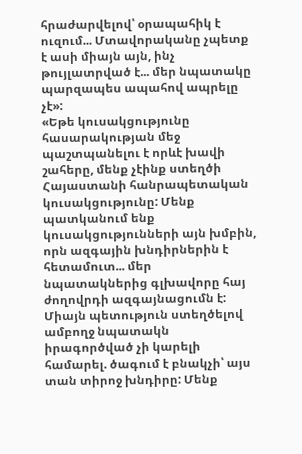հրաժարվելով՝ օրապահիկ է ուզում... Մտավորականը չպետք է ասի միայն այն, ինչ թույլատրված է... մեր նպատակը պարզապես ապահով ապրելը չէ»:
«Եթե կուսակցությունը հասարակության մեջ պաշտպանելու է որևէ խավի շահերը, մենք չէինք ստեղծի Հայաստանի հանրապետական կուսակցությունը: Մենք պատկանում ենք կուսակցությունների այն խմբին, որն ազգային խնդիրներին է հետամուտ... մեր նպատակներից գլխավորը հայ ժողովրդի ազգայնացումն է: Միայն պետություն ստեղծելով ամբողջ նպատակն իրագործված չի կարելի համարել. ծագում է բնակչի՝ այս տան տիրոջ խնդիրը: Մենք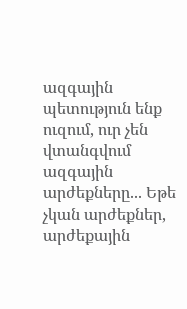ազգային պետություն ենք ուզում, ուր չեն վտանգվում ազգային արժեքները... Եթե չկան արժեքներ, արժեքային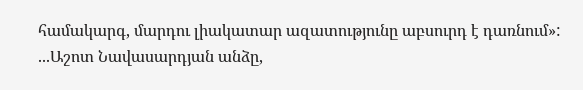համակարգ, մարդու լիակատար ազատությունը աբսուրդ է դառնում»:
...Աշոտ Նավասարդյան անձը,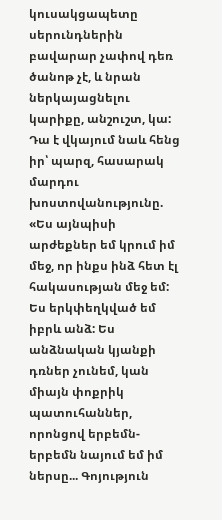կուսակցապետը սերունդներին բավարար չափով դեռ ծանոթ չէ, և նրան ներկայացնելու կարիքը, անշուշտ, կա: Դա է վկայում նաև հենց իր՝ պարզ, հասարակ մարդու խոստովանությունը. «Ես այնպիսի արժեքներ եմ կրում իմ մեջ, որ ինքս ինձ հետ էլ հակասության մեջ եմ: Ես երկփեղկված եմ իբրև անձ: Ես անձնական կյանքի դռներ չունեմ, կան միայն փոքրիկ պատուհաններ, որոնցով երբեմն-երբեմն նայում եմ իմ ներսը... Գոյություն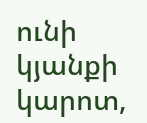ունի կյանքի կարոտ,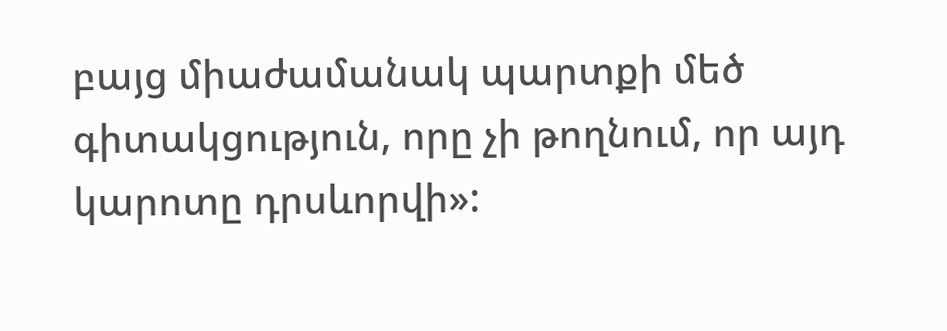բայց միաժամանակ պարտքի մեծ գիտակցություն, որը չի թողնում, որ այդ կարոտը դրսևորվի»: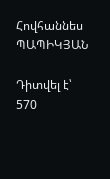Հովհաննես ՊԱՊԻԿՅԱՆ

Դիտվել է՝ 570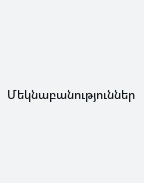Մեկնաբանություններ